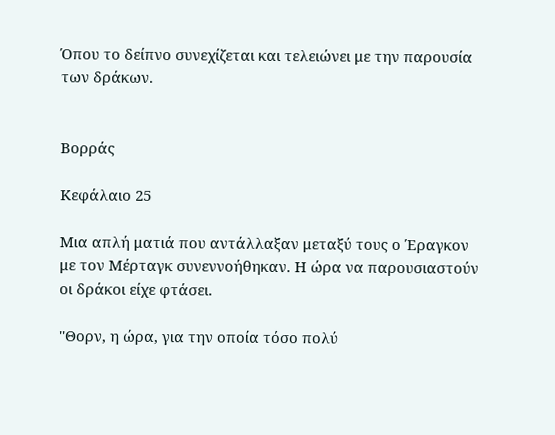Όπου το δείπνο συνεχίζεται και τελειώνει με την παρουσία των δράκων.


Βορράς

Κεφάλαιο 25

Μια απλή ματιά που αντάλλαξαν μεταξύ τους ο Έραγκον με τον Μέρταγκ συνεννοήθηκαν. Η ώρα να παρουσιαστούν οι δράκοι είχε φτάσει.

''Θορν, η ώρα, για την οποία τόσο πολύ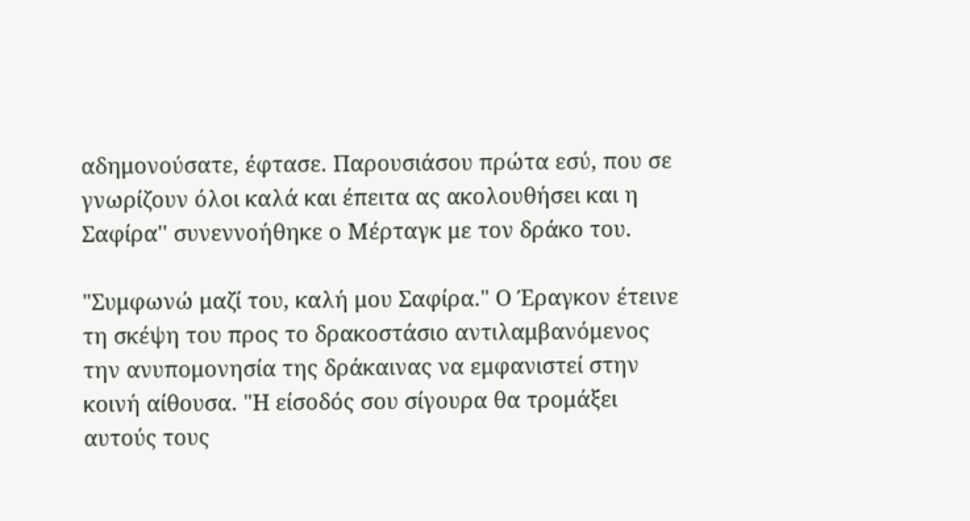αδημονούσατε, έφτασε. Παρουσιάσου πρώτα εσύ, που σε γνωρίζουν όλοι καλά και έπειτα ας ακολουθήσει και η Σαφίρα'' συνεννοήθηκε ο Μέρταγκ με τον δράκο του.

"Συμφωνώ μαζί του, καλή μου Σαφίρα." Ο Έραγκον έτεινε τη σκέψη του προς το δρακοστάσιο αντιλαμβανόμενος την ανυπομονησία της δράκαινας να εμφανιστεί στην κοινή αίθουσα. "Η είσοδός σου σίγουρα θα τρομάξει αυτούς τους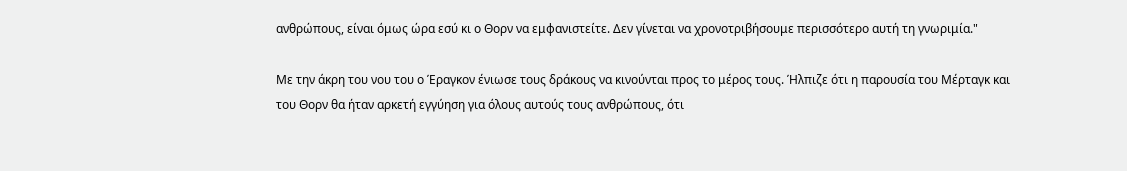ανθρώπους, είναι όμως ώρα εσύ κι ο Θορν να εμφανιστείτε. Δεν γίνεται να χρονοτριβήσουμε περισσότερο αυτή τη γνωριμία."

Με την άκρη του νου του ο Έραγκον ένιωσε τους δράκους να κινούνται προς το μέρος τους. Ήλπιζε ότι η παρουσία του Μέρταγκ και του Θορν θα ήταν αρκετή εγγύηση για όλους αυτούς τους ανθρώπους, ότι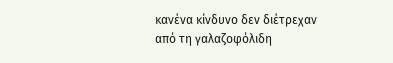κανένα κίνδυνο δεν διέτρεχαν από τη γαλαζοφόλιδη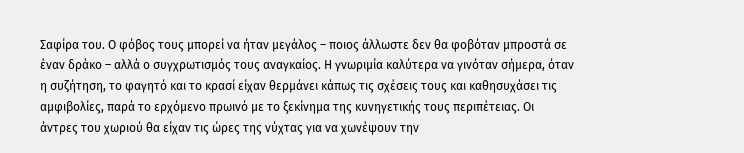Σαφίρα του. Ο φόβος τους μπορεί να ήταν μεγάλος – ποιος άλλωστε δεν θα φοβόταν μπροστά σε έναν δράκο – αλλά ο συγχρωτισμός τους αναγκαίος. Η γνωριμία καλύτερα να γινόταν σήμερα, όταν η συζήτηση, το φαγητό και το κρασί είχαν θερμάνει κάπως τις σχέσεις τους και καθησυχάσει τις αμφιβολίες, παρά το ερχόμενο πρωινό με το ξεκίνημα της κυνηγετικής τους περιπέτειας. Οι άντρες του χωριού θα είχαν τις ώρες της νύχτας για να χωνέψουν την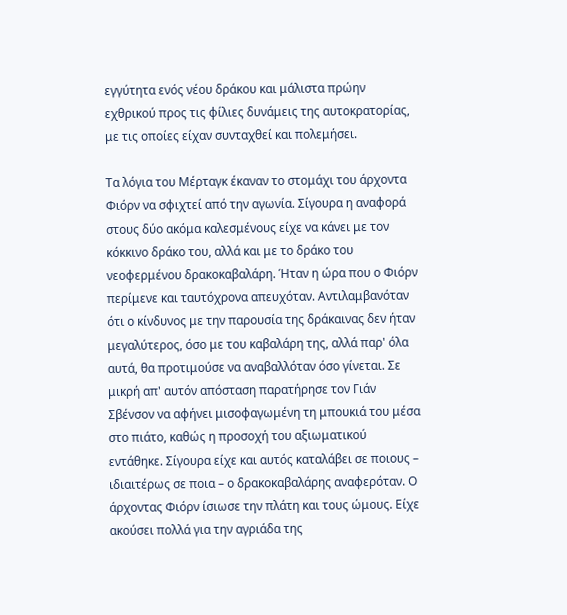εγγύτητα ενός νέου δράκου και μάλιστα πρώην εχθρικού προς τις φίλιες δυνάμεις της αυτοκρατορίας, με τις οποίες είχαν συνταχθεί και πολεμήσει.

Τα λόγια του Μέρταγκ έκαναν το στομάχι του άρχοντα Φιόρν να σφιχτεί από την αγωνία. Σίγουρα η αναφορά στους δύο ακόμα καλεσμένους είχε να κάνει με τον κόκκινο δράκο του, αλλά και με το δράκο του νεοφερμένου δρακοκαβαλάρη. Ήταν η ώρα που ο Φιόρν περίμενε και ταυτόχρονα απευχόταν. Αντιλαμβανόταν ότι ο κίνδυνος με την παρουσία της δράκαινας δεν ήταν μεγαλύτερος, όσο με του καβαλάρη της, αλλά παρ' όλα αυτά, θα προτιμούσε να αναβαλλόταν όσο γίνεται. Σε μικρή απ' αυτόν απόσταση παρατήρησε τον Γιάν Σβένσον να αφήνει μισοφαγωμένη τη μπουκιά του μέσα στο πιάτο, καθώς η προσοχή του αξιωματικού εντάθηκε. Σίγουρα είχε και αυτός καταλάβει σε ποιους – ιδιαιτέρως σε ποια – ο δρακοκαβαλάρης αναφερόταν. Ο άρχοντας Φιόρν ίσιωσε την πλάτη και τους ώμους. Είχε ακούσει πολλά για την αγριάδα της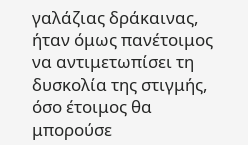γαλάζιας δράκαινας, ήταν όμως πανέτοιμος να αντιμετωπίσει τη δυσκολία της στιγμής, όσο έτοιμος θα μπορούσε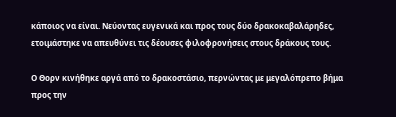κάποιος να είναι. Νεύοντας ευγενικά και προς τους δύο δρακοκαβαλάρηδες, ετοιμάστηκε να απευθύνει τις δέουσες φιλοφρονήσεις στους δράκους τους.

Ο Θορν κινήθηκε αργά από το δρακοστάσιο, περνώντας με μεγαλόπρεπο βήμα προς την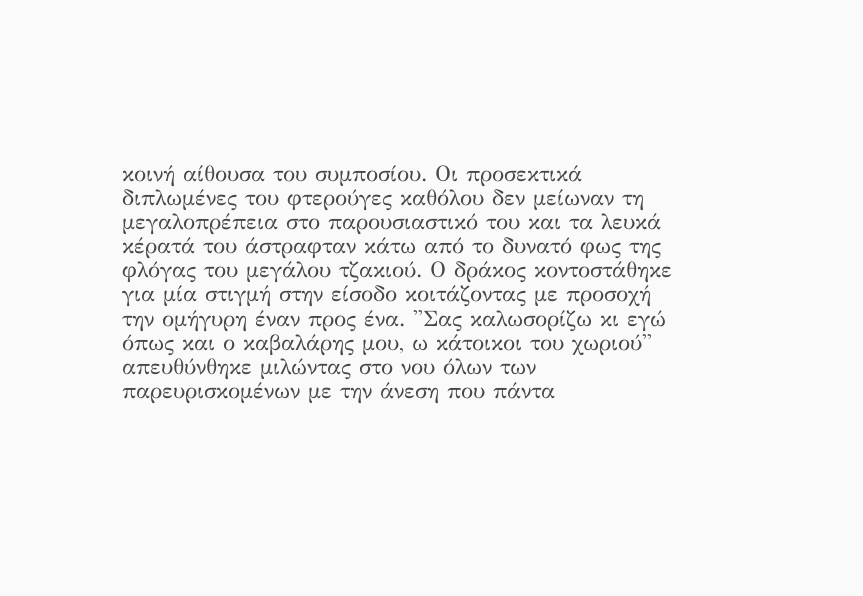κοινή αίθουσα του συμποσίου. Οι προσεκτικά διπλωμένες του φτερούγες καθόλου δεν μείωναν τη μεγαλοπρέπεια στο παρουσιαστικό του και τα λευκά κέρατά του άστραφταν κάτω από το δυνατό φως της φλόγας του μεγάλου τζακιού. Ο δράκος κοντοστάθηκε για μία στιγμή στην είσοδο κοιτάζοντας με προσοχή την ομήγυρη έναν προς ένα. ''Σας καλωσορίζω κι εγώ όπως και ο καβαλάρης μου, ω κάτοικοι του χωριού'' απευθύνθηκε μιλώντας στο νου όλων των παρευρισκομένων με την άνεση που πάντα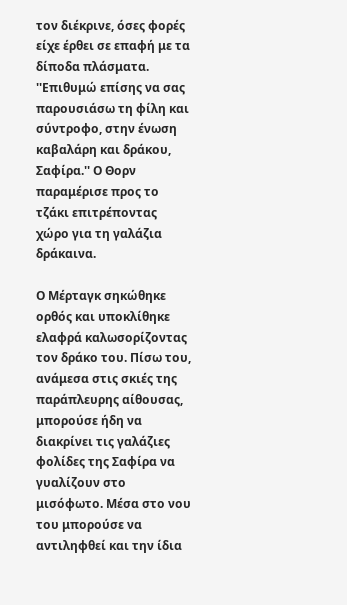τον διέκρινε, όσες φορές είχε έρθει σε επαφή με τα δίποδα πλάσματα. ''Επιθυμώ επίσης να σας παρουσιάσω τη φίλη και σύντροφο, στην ένωση καβαλάρη και δράκου, Σαφίρα.'' Ο Θορν παραμέρισε προς το τζάκι επιτρέποντας χώρο για τη γαλάζια δράκαινα.

Ο Μέρταγκ σηκώθηκε ορθός και υποκλίθηκε ελαφρά καλωσορίζοντας τον δράκο του. Πίσω του, ανάμεσα στις σκιές της παράπλευρης αίθουσας, μπορούσε ήδη να διακρίνει τις γαλάζιες φολίδες της Σαφίρα να γυαλίζουν στο μισόφωτο. Μέσα στο νου του μπορούσε να αντιληφθεί και την ίδια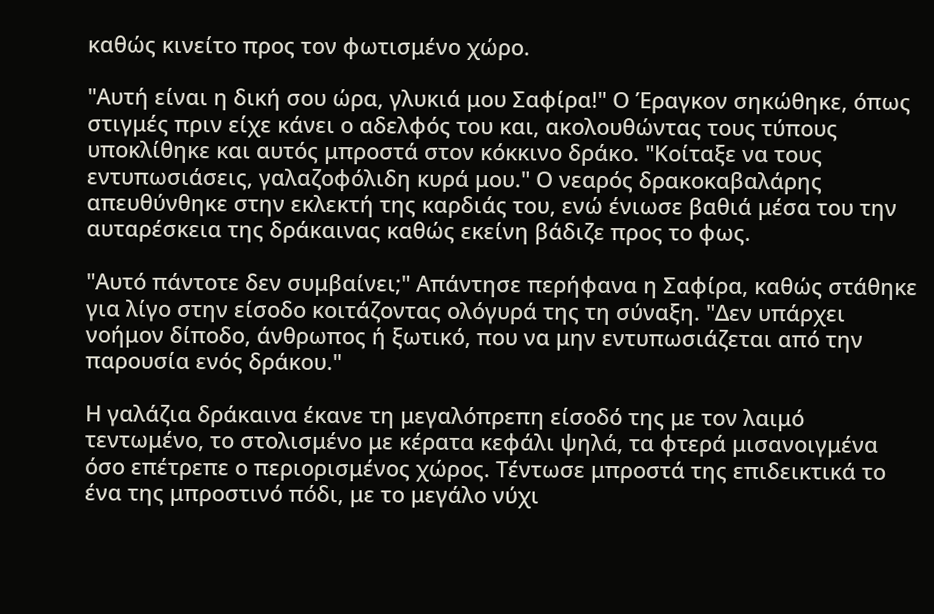καθώς κινείτο προς τον φωτισμένο χώρο.

"Αυτή είναι η δική σου ώρα, γλυκιά μου Σαφίρα!" Ο Έραγκον σηκώθηκε, όπως στιγμές πριν είχε κάνει ο αδελφός του και, ακολουθώντας τους τύπους υποκλίθηκε και αυτός μπροστά στον κόκκινο δράκο. "Κοίταξε να τους εντυπωσιάσεις, γαλαζοφόλιδη κυρά μου." Ο νεαρός δρακοκαβαλάρης απευθύνθηκε στην εκλεκτή της καρδιάς του, ενώ ένιωσε βαθιά μέσα του την αυταρέσκεια της δράκαινας καθώς εκείνη βάδιζε προς το φως.

"Αυτό πάντοτε δεν συμβαίνει;" Απάντησε περήφανα η Σαφίρα, καθώς στάθηκε για λίγο στην είσοδο κοιτάζοντας ολόγυρά της τη σύναξη. "Δεν υπάρχει νοήμον δίποδο, άνθρωπος ή ξωτικό, που να μην εντυπωσιάζεται από την παρουσία ενός δράκου."

Η γαλάζια δράκαινα έκανε τη μεγαλόπρεπη είσοδό της με τον λαιμό τεντωμένο, το στολισμένο με κέρατα κεφάλι ψηλά, τα φτερά μισανοιγμένα όσο επέτρεπε ο περιορισμένος χώρος. Τέντωσε μπροστά της επιδεικτικά το ένα της μπροστινό πόδι, με το μεγάλο νύχι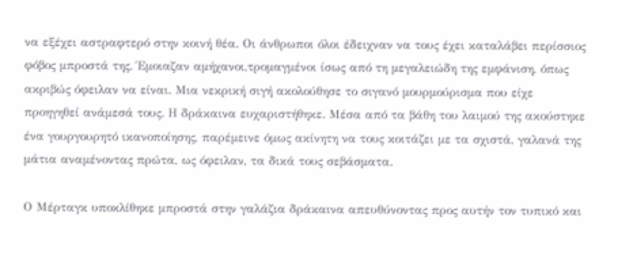να εξέχει αστραφτερό στην κοινή θέα. Οι άνθρωποι όλοι έδειχναν να τους έχει καταλάβει περίσσιος φόβος μπροστά της. Έμοιαζαν αμήχανοι,τρομαγμένοι ίσως από τη μεγαλειώδη της εμφάνιση, όπως ακριβώς όφειλαν να είναι. Μια νεκρική σιγή ακολούθησε το σιγανό μουρμούρισμα που είχε προηγηθεί ανάμεσά τους. Η δράκαινα ευχαριστήθηκε. Μέσα από τα βάθη του λαιμού της ακούστηκε ένα γουργουρητό ικανοποίησης, παρέμεινε όμως ακίνητη να τους κοιτάζει με τα σχιστά, γαλανά της μάτια αναμένοντας πρώτα, ως όφειλαν, τα δικά τους σεβάσματα.

Ο Μέρταγκ υποκλίθηκε μπροστά στην γαλάζια δράκαινα απευθύνοντας προς αυτήν τον τυπικό και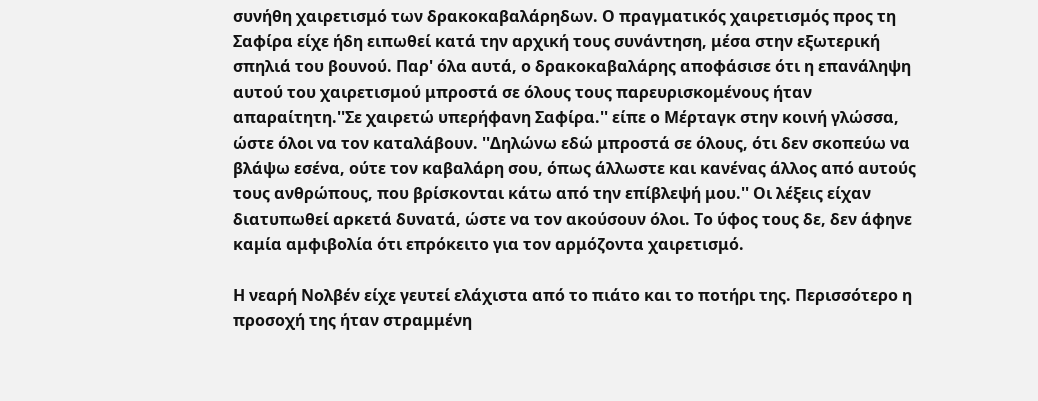συνήθη χαιρετισμό των δρακοκαβαλάρηδων. Ο πραγματικός χαιρετισμός προς τη Σαφίρα είχε ήδη ειπωθεί κατά την αρχική τους συνάντηση, μέσα στην εξωτερική σπηλιά του βουνού. Παρ' όλα αυτά, ο δρακοκαβαλάρης αποφάσισε ότι η επανάληψη αυτού του χαιρετισμού μπροστά σε όλους τους παρευρισκομένους ήταν απαραίτητη.''Σε χαιρετώ υπερήφανη Σαφίρα.'' είπε ο Μέρταγκ στην κοινή γλώσσα, ώστε όλοι να τον καταλάβουν. ''Δηλώνω εδώ μπροστά σε όλους, ότι δεν σκοπεύω να βλάψω εσένα, ούτε τον καβαλάρη σου, όπως άλλωστε και κανένας άλλος από αυτούς τους ανθρώπους, που βρίσκονται κάτω από την επίβλεψή μου.'' Οι λέξεις είχαν διατυπωθεί αρκετά δυνατά, ώστε να τον ακούσουν όλοι. Το ύφος τους δε, δεν άφηνε καμία αμφιβολία ότι επρόκειτο για τον αρμόζοντα χαιρετισμό.

Η νεαρή Νολβέν είχε γευτεί ελάχιστα από το πιάτο και το ποτήρι της. Περισσότερο η προσοχή της ήταν στραμμένη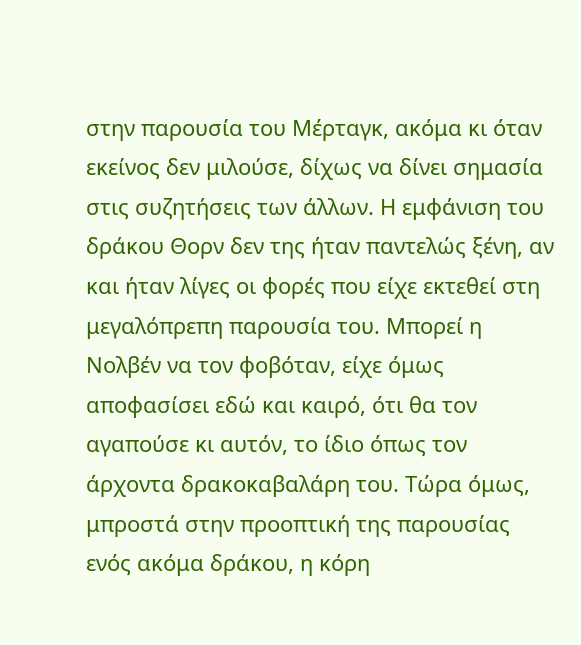στην παρουσία του Μέρταγκ, ακόμα κι όταν εκείνος δεν μιλούσε, δίχως να δίνει σημασία στις συζητήσεις των άλλων. Η εμφάνιση του δράκου Θορν δεν της ήταν παντελώς ξένη, αν και ήταν λίγες οι φορές που είχε εκτεθεί στη μεγαλόπρεπη παρουσία του. Μπορεί η Νολβέν να τον φοβόταν, είχε όμως αποφασίσει εδώ και καιρό, ότι θα τον αγαπούσε κι αυτόν, το ίδιο όπως τον άρχοντα δρακοκαβαλάρη του. Τώρα όμως, μπροστά στην προοπτική της παρουσίας ενός ακόμα δράκου, η κόρη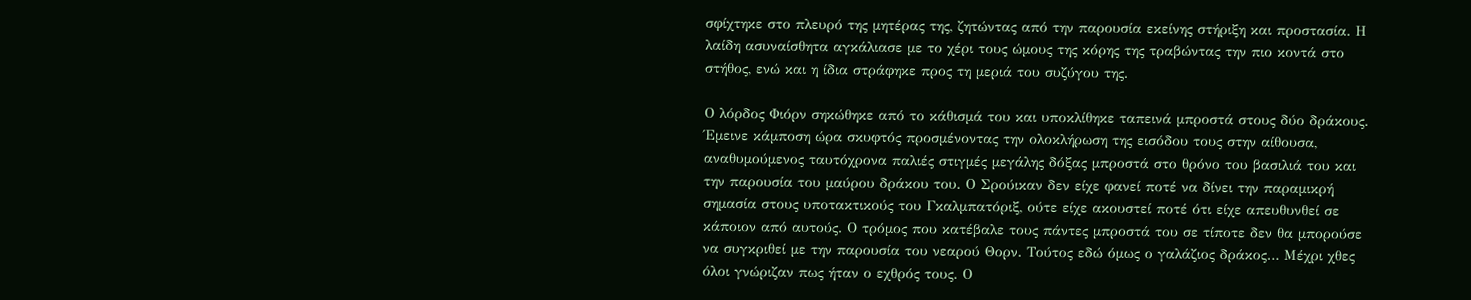σφίχτηκε στο πλευρό της μητέρας της, ζητώντας από την παρουσία εκείνης στήριξη και προστασία. Η λαίδη ασυναίσθητα αγκάλιασε με το χέρι τους ώμους της κόρης της τραβώντας την πιο κοντά στο στήθος, ενώ και η ίδια στράφηκε προς τη μεριά του συζύγου της.

Ο λόρδος Φιόρν σηκώθηκε από το κάθισμά του και υποκλίθηκε ταπεινά μπροστά στους δύο δράκους. Έμεινε κάμποση ώρα σκυφτός προσμένοντας την ολοκλήρωση της εισόδου τους στην αίθουσα, αναθυμούμενος ταυτόχρονα παλιές στιγμές μεγάλης δόξας μπροστά στο θρόνο του βασιλιά του και την παρουσία του μαύρου δράκου του. Ο Σρούικαν δεν είχε φανεί ποτέ να δίνει την παραμικρή σημασία στους υποτακτικούς του Γκαλμπατόριξ, ούτε είχε ακουστεί ποτέ ότι είχε απευθυνθεί σε κάποιον από αυτούς. Ο τρόμος που κατέβαλε τους πάντες μπροστά του σε τίποτε δεν θα μπορούσε να συγκριθεί με την παρουσία του νεαρού Θορν. Τούτος εδώ όμως ο γαλάζιος δράκος… Μέχρι χθες όλοι γνώριζαν πως ήταν ο εχθρός τους. Ο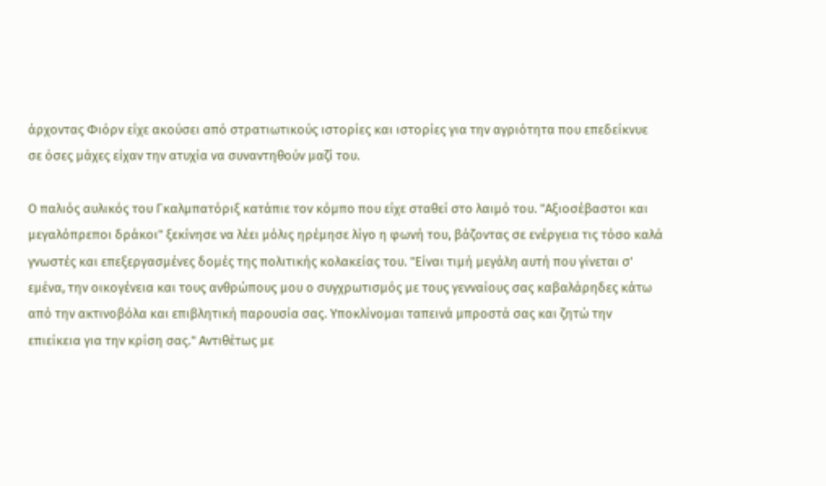άρχοντας Φιόρν είχε ακούσει από στρατιωτικούς ιστορίες και ιστορίες για την αγριότητα που επεδείκνυε σε όσες μάχες είχαν την ατυχία να συναντηθούν μαζί του.

Ο παλιός αυλικός του Γκαλμπατόριξ κατάπιε τον κόμπο που είχε σταθεί στο λαιμό του. "Αξιοσέβαστοι και μεγαλόπρεποι δράκοι" ξεκίνησε να λέει μόλις ηρέμησε λίγο η φωνή του, βάζοντας σε ενέργεια τις τόσο καλά γνωστές και επεξεργασμένες δομές της πολιτικής κολακείας του. "Είναι τιμή μεγάλη αυτή που γίνεται σ' εμένα, την οικογένεια και τους ανθρώπους μου ο συγχρωτισμός με τους γενναίους σας καβαλάρηδες κάτω από την ακτινοβόλα και επιβλητική παρουσία σας. Υποκλίνομαι ταπεινά μπροστά σας και ζητώ την επιείκεια για την κρίση σας." Αντιθέτως με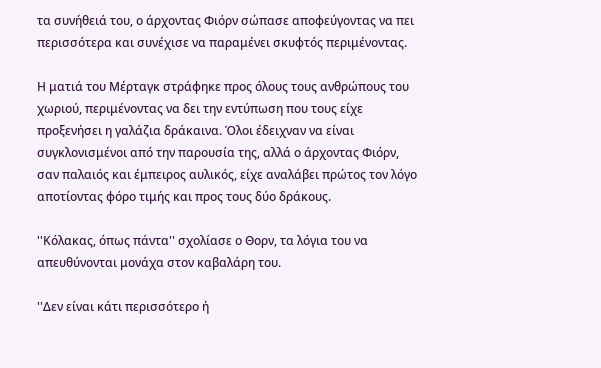τα συνήθειά του, ο άρχοντας Φιόρν σώπασε αποφεύγοντας να πει περισσότερα και συνέχισε να παραμένει σκυφτός περιμένοντας.

Η ματιά του Μέρταγκ στράφηκε προς όλους τους ανθρώπους του χωριού, περιμένοντας να δει την εντύπωση που τους είχε προξενήσει η γαλάζια δράκαινα. Όλοι έδειχναν να είναι συγκλονισμένοι από την παρουσία της, αλλά ο άρχοντας Φιόρν, σαν παλαιός και έμπειρος αυλικός, είχε αναλάβει πρώτος τον λόγο αποτίοντας φόρο τιμής και προς τους δύο δράκους.

''Κόλακας, όπως πάντα'' σχολίασε ο Θορν, τα λόγια του να απευθύνονται μονάχα στον καβαλάρη του.

''Δεν είναι κάτι περισσότερο ή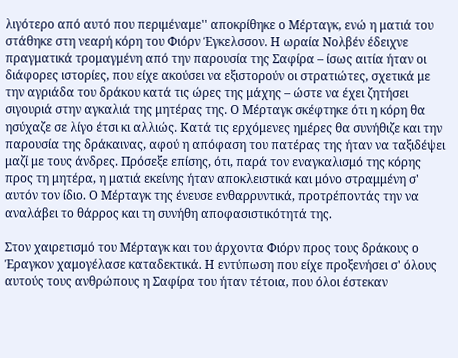λιγότερο από αυτό που περιμέναμε'' αποκρίθηκε ο Μέρταγκ, ενώ η ματιά του στάθηκε στη νεαρή κόρη του Φιόρν Έγκελσσον. Η ωραία Νολβέν έδειχνε πραγματικά τρομαγμένη από την παρουσία της Σαφίρα – ίσως αιτία ήταν οι διάφορες ιστορίες, που είχε ακούσει να εξιστορούν οι στρατιώτες, σχετικά με την αγριάδα του δράκου κατά τις ώρες της μάχης – ώστε να έχει ζητήσει σιγουριά στην αγκαλιά της μητέρας της. Ο Μέρταγκ σκέφτηκε ότι η κόρη θα ησύχαζε σε λίγο έτσι κι αλλιώς. Κατά τις ερχόμενες ημέρες θα συνήθιζε και την παρουσία της δράκαινας, αφού η απόφαση του πατέρας της ήταν να ταξιδέψει μαζί με τους άνδρες. Πρόσεξε επίσης, ότι, παρά τον εναγκαλισμό της κόρης προς τη μητέρα, η ματιά εκείνης ήταν αποκλειστικά και μόνο στραμμένη σ' αυτόν τον ίδιο. Ο Μέρταγκ της ένευσε ενθαρρυντικά, προτρέποντάς την να αναλάβει το θάρρος και τη συνήθη αποφασιστικότητά της.

Στον χαιρετισμό του Μέρταγκ και του άρχοντα Φιόρν προς τους δράκους ο Έραγκον χαμογέλασε καταδεκτικά. Η εντύπωση που είχε προξενήσει σ' όλους αυτούς τους ανθρώπους η Σαφίρα του ήταν τέτοια, που όλοι έστεκαν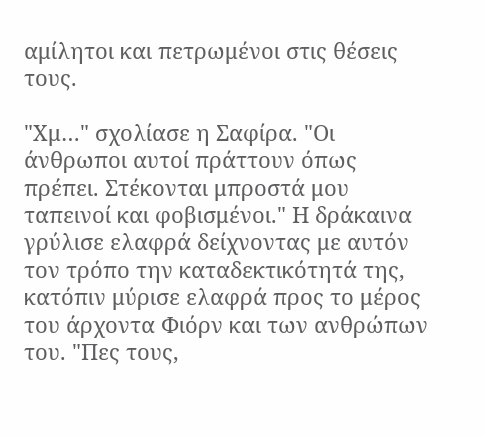αμίλητοι και πετρωμένοι στις θέσεις τους.

"Χμ…" σχολίασε η Σαφίρα. "Οι άνθρωποι αυτοί πράττουν όπως πρέπει. Στέκονται μπροστά μου ταπεινοί και φοβισμένοι." Η δράκαινα γρύλισε ελαφρά δείχνοντας με αυτόν τον τρόπο την καταδεκτικότητά της, κατόπιν μύρισε ελαφρά προς το μέρος του άρχοντα Φιόρν και των ανθρώπων του. "Πες τους,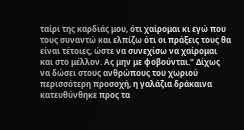ταίρι της καρδιάς μου, ότι χαίρομαι κι εγώ που τους συναντώ και ελπίζω ότι οι πράξεις τους θα είναι τέτοιες, ώστε να συνεχίσω να χαίρομαι και στο μέλλον. Ας μην με φοβούνται." Δίχως να δώσει στους ανθρώπους του χωριού περισσότερη προσοχή, η γαλάζια δράκαινα κατευθύνθηκε προς τα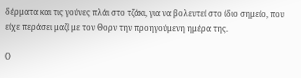δέρματα και τις γούνες πλάι στο τζάκι, για να βολευτεί στο ίδιο σημείο, που είχε περάσει μαζί με τον Θορν την προηγούμενη ημέρα της.

Ο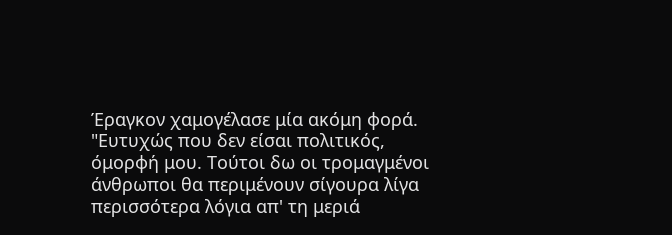Έραγκον χαμογέλασε μία ακόμη φορά. "Ευτυχώς που δεν είσαι πολιτικός, όμορφή μου. Τούτοι δω οι τρομαγμένοι άνθρωποι θα περιμένουν σίγουρα λίγα περισσότερα λόγια απ' τη μεριά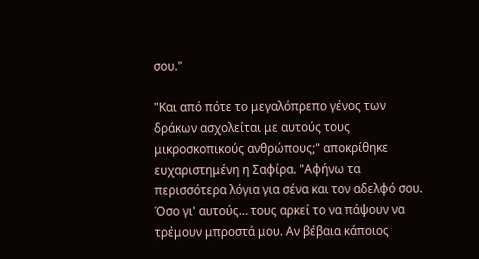σου."

"Και από πότε το μεγαλόπρεπο γένος των δράκων ασχολείται με αυτούς τους μικροσκοπικούς ανθρώπους;" αποκρίθηκε ευχαριστημένη η Σαφίρα. "Αφήνω τα περισσότερα λόγια για σένα και τον αδελφό σου. Όσο γι' αυτούς… τους αρκεί το να πάψουν να τρέμουν μπροστά μου. Αν βέβαια κάποιος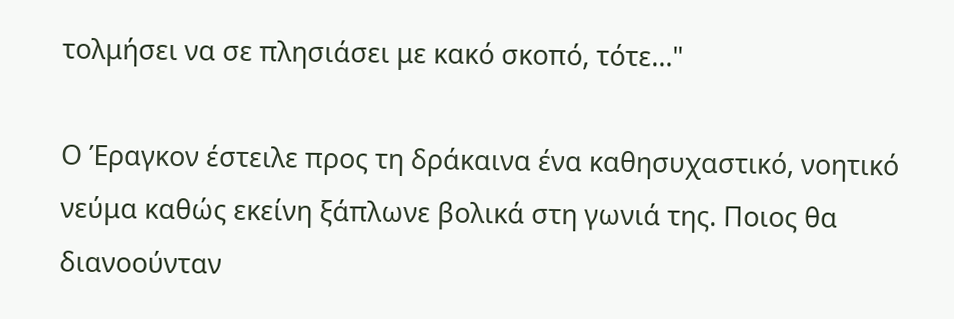τολμήσει να σε πλησιάσει με κακό σκοπό, τότε…"

Ο Έραγκον έστειλε προς τη δράκαινα ένα καθησυχαστικό, νοητικό νεύμα καθώς εκείνη ξάπλωνε βολικά στη γωνιά της. Ποιος θα διανοούνταν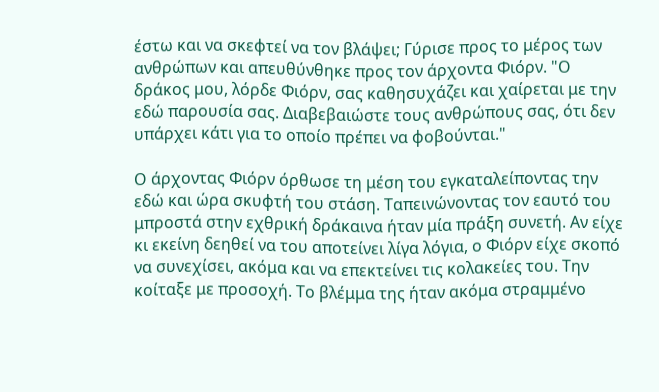έστω και να σκεφτεί να τον βλάψει; Γύρισε προς το μέρος των ανθρώπων και απευθύνθηκε προς τον άρχοντα Φιόρν. "Ο δράκος μου, λόρδε Φιόρν, σας καθησυχάζει και χαίρεται με την εδώ παρουσία σας. Διαβεβαιώστε τους ανθρώπους σας, ότι δεν υπάρχει κάτι για το οποίο πρέπει να φοβούνται."

Ο άρχοντας Φιόρν όρθωσε τη μέση του εγκαταλείποντας την εδώ και ώρα σκυφτή του στάση. Ταπεινώνοντας τον εαυτό του μπροστά στην εχθρική δράκαινα ήταν μία πράξη συνετή. Αν είχε κι εκείνη δεηθεί να του αποτείνει λίγα λόγια, ο Φιόρν είχε σκοπό να συνεχίσει, ακόμα και να επεκτείνει τις κολακείες του. Την κοίταξε με προσοχή. Το βλέμμα της ήταν ακόμα στραμμένο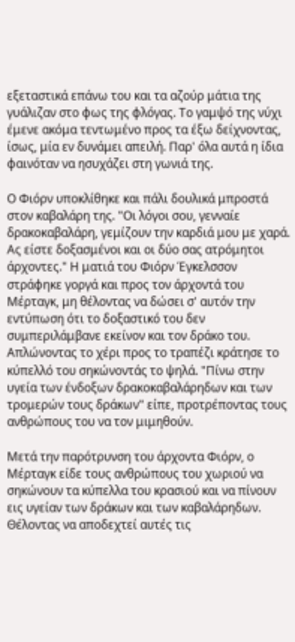εξεταστικά επάνω του και τα αζούρ μάτια της γυάλιζαν στο φως της φλόγας. Το γαμψό της νύχι έμενε ακόμα τεντωμένο προς τα έξω δείχνοντας, ίσως, μία εν δυνάμει απειλή. Παρ' όλα αυτά η ίδια φαινόταν να ησυχάζει στη γωνιά της.

Ο Φιόρν υποκλίθηκε και πάλι δουλικά μπροστά στον καβαλάρη της. "Οι λόγοι σου, γενναίε δρακοκαβαλάρη, γεμίζουν την καρδιά μου με χαρά. Ας είστε δοξασμένοι και οι δύο σας ατρόμητοι άρχοντες." Η ματιά του Φιόρν Έγκελσσον στράφηκε γοργά και προς τον άρχοντά του Μέρταγκ, μη θέλοντας να δώσει σ' αυτόν την εντύπωση ότι το δοξαστικό του δεν συμπεριλάμβανε εκείνον και τον δράκο του. Απλώνοντας το χέρι προς το τραπέζι κράτησε το κύπελλό του σηκώνοντάς το ψηλά. "Πίνω στην υγεία των ένδοξων δρακοκαβαλάρηδων και των τρομερών τους δράκων" είπε, προτρέποντας τους ανθρώπους του να τον μιμηθούν.

Μετά την παρότρυνση του άρχοντα Φιόρν, ο Μέρταγκ είδε τους ανθρώπους του χωριού να σηκώνουν τα κύπελλα του κρασιού και να πίνουν εις υγείαν των δράκων και των καβαλάρηδων. Θέλοντας να αποδεχτεί αυτές τις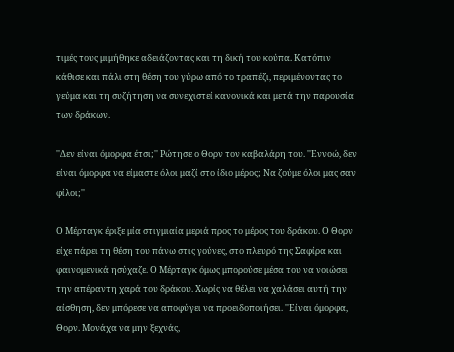τιμές τους μιμήθηκε αδειάζοντας και τη δική του κούπα. Κατόπιν κάθισε και πάλι στη θέση του γύρω από το τραπέζι, περιμένοντας το γεύμα και τη συζήτηση να συνεχιστεί κανονικά και μετά την παρουσία των δράκων.

''Δεν είναι όμορφα έτσι;'' Ρώτησε ο Θορν τον καβαλάρη του. ''Εννοώ, δεν είναι όμορφα να είμαστε όλοι μαζί στο ίδιο μέρος; Να ζούμε όλοι μας σαν φίλοι;''

Ο Μέρταγκ έριξε μία στιγμιαία μεριά προς το μέρος του δράκου. Ο Θορν είχε πάρει τη θέση του πάνω στις γούνες, στο πλευρό της Σαφίρα και φαινομενικά ησύχαζε. Ο Μέρταγκ όμως μπορούσε μέσα του να νοιώσει την απέραντη χαρά του δράκου. Χωρίς να θέλει να χαλάσει αυτή την αίσθηση, δεν μπόρεσε να αποφύγει να προειδοποιήσει. ''Είναι όμορφα, Θορν. Μονάχα να μην ξεχνάς,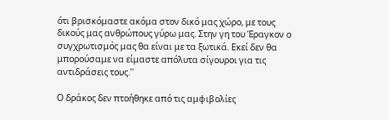ότι βρισκόμαστε ακόμα στον δικό μας χώρο, με τους δικούς μας ανθρώπους γύρω μας. Στην γη του Έραγκον ο συγχρωτισμός μας θα είναι με τα ξωτικά. Εκεί δεν θα μπορούσαμε να είμαστε απόλυτα σίγουροι για τις αντιδράσεις τους.''

Ο δράκος δεν πτοήθηκε από τις αμφιβολίες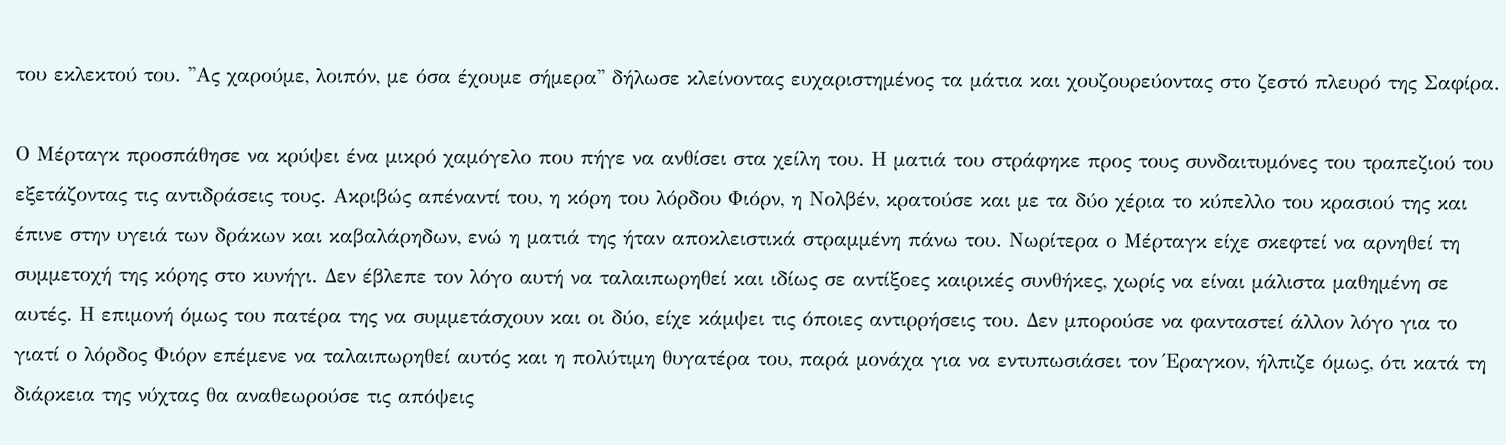του εκλεκτού του. ''Ας χαρούμε, λοιπόν, με όσα έχουμε σήμερα'' δήλωσε κλείνοντας ευχαριστημένος τα μάτια και χουζουρεύοντας στο ζεστό πλευρό της Σαφίρα.

Ο Μέρταγκ προσπάθησε να κρύψει ένα μικρό χαμόγελο που πήγε να ανθίσει στα χείλη του. Η ματιά του στράφηκε προς τους συνδαιτυμόνες του τραπεζιού του εξετάζοντας τις αντιδράσεις τους. Ακριβώς απέναντί του, η κόρη του λόρδου Φιόρν, η Νολβέν, κρατούσε και με τα δύο χέρια το κύπελλο του κρασιού της και έπινε στην υγειά των δράκων και καβαλάρηδων, ενώ η ματιά της ήταν αποκλειστικά στραμμένη πάνω του. Νωρίτερα ο Μέρταγκ είχε σκεφτεί να αρνηθεί τη συμμετοχή της κόρης στο κυνήγι. Δεν έβλεπε τον λόγο αυτή να ταλαιπωρηθεί και ιδίως σε αντίξοες καιρικές συνθήκες, χωρίς να είναι μάλιστα μαθημένη σε αυτές. Η επιμονή όμως του πατέρα της να συμμετάσχουν και οι δύο, είχε κάμψει τις όποιες αντιρρήσεις του. Δεν μπορούσε να φανταστεί άλλον λόγο για το γιατί ο λόρδος Φιόρν επέμενε να ταλαιπωρηθεί αυτός και η πολύτιμη θυγατέρα του, παρά μονάχα για να εντυπωσιάσει τον Έραγκον, ήλπιζε όμως, ότι κατά τη διάρκεια της νύχτας θα αναθεωρούσε τις απόψεις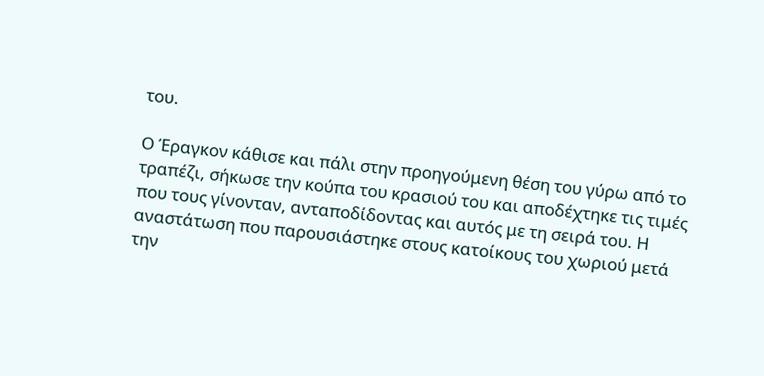του.

Ο Έραγκον κάθισε και πάλι στην προηγούμενη θέση του γύρω από το τραπέζι, σήκωσε την κούπα του κρασιού του και αποδέχτηκε τις τιμές που τους γίνονταν, ανταποδίδοντας και αυτός με τη σειρά του. Η αναστάτωση που παρουσιάστηκε στους κατοίκους του χωριού μετά την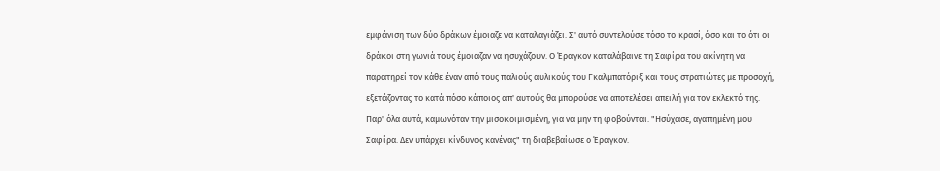εμφάνιση των δύο δράκων έμοιαζε να καταλαγιάζει. Σ' αυτό συντελούσε τόσο το κρασί, όσο και το ότι οι δράκοι στη γωνιά τους έμοιαζαν να ησυχάζουν. Ο Έραγκον καταλάβαινε τη Σαφίρα του ακίνητη να παρατηρεί τον κάθε έναν από τους παλιούς αυλικούς του Γκαλμπατόριξ και τους στρατιώτες με προσοχή, εξετάζοντας το κατά πόσο κάποιος απ' αυτούς θα μπορούσε να αποτελέσει απειλή για τον εκλεκτό της. Παρ' όλα αυτά, καμωνόταν την μισοκοιμισμένη, για να μην τη φοβούνται. "Ησύχασε, αγαπημένη μου Σαφίρα. Δεν υπάρχει κίνδυνος κανένας" τη διαβεβαίωσε ο Έραγκον.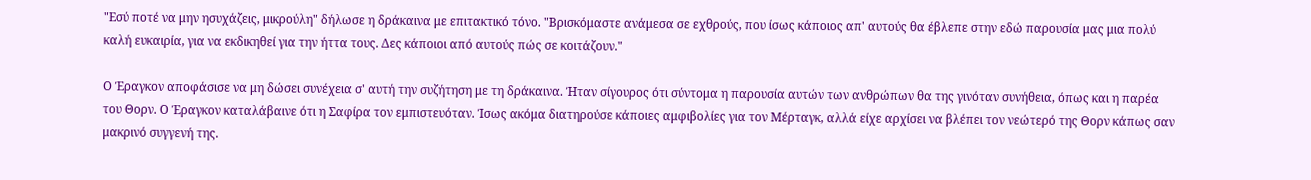"Εσύ ποτέ να μην ησυχάζεις, μικρούλη" δήλωσε η δράκαινα με επιτακτικό τόνο. "Βρισκόμαστε ανάμεσα σε εχθρούς, που ίσως κάποιος απ' αυτούς θα έβλεπε στην εδώ παρουσία μας μια πολύ καλή ευκαιρία, για να εκδικηθεί για την ήττα τους. Δες κάποιοι από αυτούς πώς σε κοιτάζουν."

Ο Έραγκον αποφάσισε να μη δώσει συνέχεια σ' αυτή την συζήτηση με τη δράκαινα. Ήταν σίγουρος ότι σύντομα η παρουσία αυτών των ανθρώπων θα της γινόταν συνήθεια, όπως και η παρέα του Θορν. Ο Έραγκον καταλάβαινε ότι η Σαφίρα τον εμπιστευόταν. Ίσως ακόμα διατηρούσε κάποιες αμφιβολίες για τον Μέρταγκ, αλλά είχε αρχίσει να βλέπει τον νεώτερό της Θορν κάπως σαν μακρινό συγγενή της.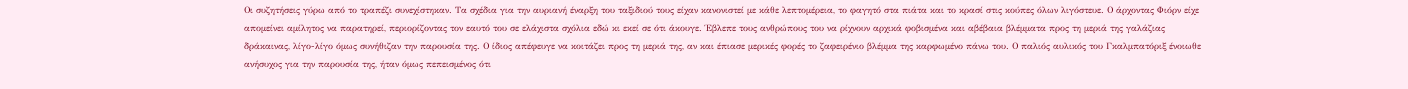Οι συζητήσεις γύρω από το τραπέζι συνεχίστηκαν. Τα σχέδια για την αυριανή έναρξη του ταξιδιού τους είχαν κανονιστεί με κάθε λεπτομέρεια, το φαγητό στα πιάτα και το κρασί στις κούπες όλων λιγόστευε. Ο άρχοντας Φιόρν είχε απομείνει αμίλητος να παρατηρεί, περιορίζοντας τον εαυτό του σε ελάχιστα σχόλια εδώ κι εκεί σε ότι άκουγε. Έβλεπε τους ανθρώπους του να ρίχνουν αρχικά φοβισμένα και αβέβαια βλέμματα προς τη μεριά της γαλάζιας δράκαινας, λίγο-λίγο όμως συνήθιζαν την παρουσία της. Ο ίδιος απέφευγε να κοιτάζει προς τη μεριά της, αν και έπιασε μερικές φορές το ζαφειρένιο βλέμμα της καρφωμένο πάνω του. Ο παλιός αυλικός του Γκαλμπατόριξ ένοιωθε ανήσυχος για την παρουσία της, ήταν όμως πεπεισμένος ότι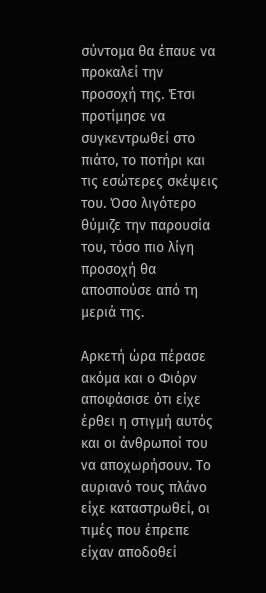σύντομα θα έπαυε να προκαλεί την προσοχή της. Έτσι προτίμησε να συγκεντρωθεί στο πιάτο, το ποτήρι και τις εσώτερες σκέψεις του. Όσο λιγότερο θύμιζε την παρουσία του, τόσο πιο λίγη προσοχή θα αποσπούσε από τη μεριά της.

Αρκετή ώρα πέρασε ακόμα και ο Φιόρν αποφάσισε ότι είχε έρθει η στιγμή αυτός και οι άνθρωποί του να αποχωρήσουν. Το αυριανό τους πλάνο είχε καταστρωθεί, οι τιμές που έπρεπε είχαν αποδοθεί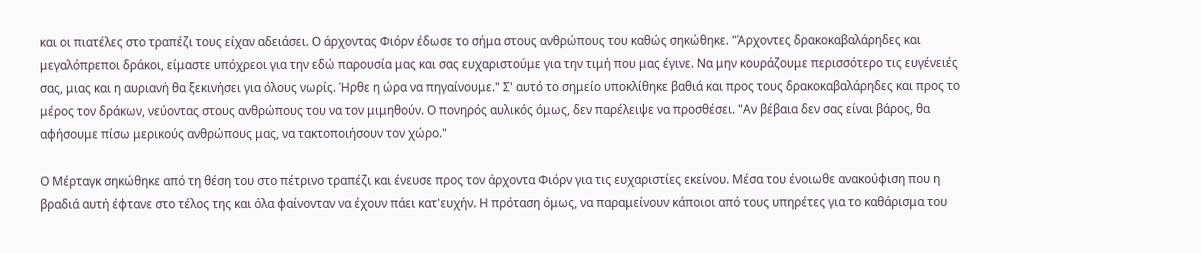και οι πιατέλες στο τραπέζι τους είχαν αδειάσει. Ο άρχοντας Φιόρν έδωσε το σήμα στους ανθρώπους του καθώς σηκώθηκε. "Άρχοντες δρακοκαβαλάρηδες και μεγαλόπρεποι δράκοι, είμαστε υπόχρεοι για την εδώ παρουσία μας και σας ευχαριστούμε για την τιμή που μας έγινε. Να μην κουράζουμε περισσότερο τις ευγένειές σας, μιας και η αυριανή θα ξεκινήσει για όλους νωρίς. Ήρθε η ώρα να πηγαίνουμε." Σ' αυτό το σημείο υποκλίθηκε βαθιά και προς τους δρακοκαβαλάρηδες και προς το μέρος τον δράκων, νεύοντας στους ανθρώπους του να τον μιμηθούν. Ο πονηρός αυλικός όμως, δεν παρέλειψε να προσθέσει. "Αν βέβαια δεν σας είναι βάρος, θα αφήσουμε πίσω μερικούς ανθρώπους μας, να τακτοποιήσουν τον χώρο."

Ο Μέρταγκ σηκώθηκε από τη θέση του στο πέτρινο τραπέζι και ένευσε προς τον άρχοντα Φιόρν για τις ευχαριστίες εκείνου. Μέσα του ένοιωθε ανακούφιση που η βραδιά αυτή έφτανε στο τέλος της και όλα φαίνονταν να έχουν πάει κατ'ευχήν. Η πρόταση όμως, να παραμείνουν κάποιοι από τους υπηρέτες για το καθάρισμα του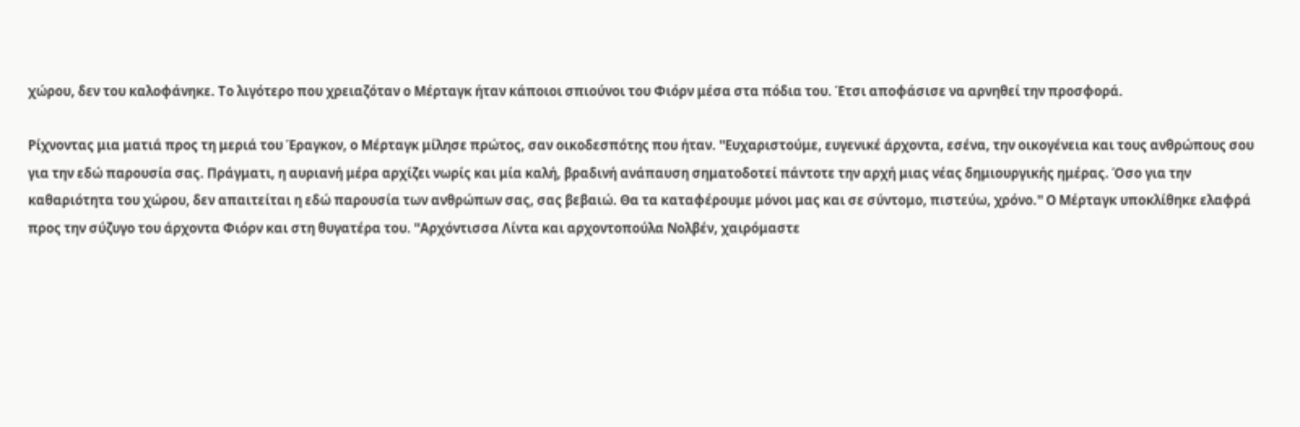χώρου, δεν του καλοφάνηκε. Το λιγότερο που χρειαζόταν ο Μέρταγκ ήταν κάποιοι σπιούνοι του Φιόρν μέσα στα πόδια του. Έτσι αποφάσισε να αρνηθεί την προσφορά.

Ρίχνοντας μια ματιά προς τη μεριά του Έραγκον, ο Μέρταγκ μίλησε πρώτος, σαν οικοδεσπότης που ήταν. ''Ευχαριστούμε, ευγενικέ άρχοντα, εσένα, την οικογένεια και τους ανθρώπους σου για την εδώ παρουσία σας. Πράγματι, η αυριανή μέρα αρχίζει νωρίς και μία καλή, βραδινή ανάπαυση σηματοδοτεί πάντοτε την αρχή μιας νέας δημιουργικής ημέρας. Όσο για την καθαριότητα του χώρου, δεν απαιτείται η εδώ παρουσία των ανθρώπων σας, σας βεβαιώ. Θα τα καταφέρουμε μόνοι μας και σε σύντομο, πιστεύω, χρόνο.'' Ο Μέρταγκ υποκλίθηκε ελαφρά προς την σύζυγο του άρχοντα Φιόρν και στη θυγατέρα του. ''Αρχόντισσα Λίντα και αρχοντοπούλα Νολβέν, χαιρόμαστε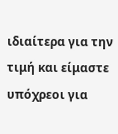ιδιαίτερα για την τιμή και είμαστε υπόχρεοι για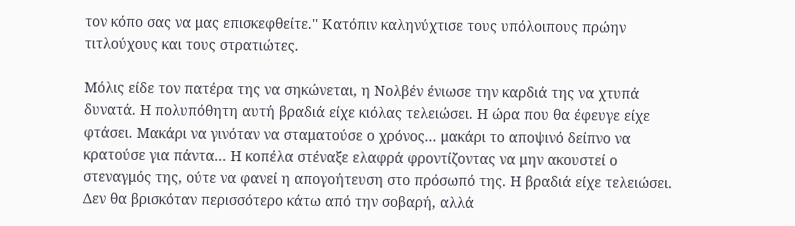τον κόπο σας να μας επισκεφθείτε.'' Κατόπιν καληνύχτισε τους υπόλοιπους πρώην τιτλούχους και τους στρατιώτες.

Μόλις είδε τον πατέρα της να σηκώνεται, η Νολβέν ένιωσε την καρδιά της να χτυπά δυνατά. Η πολυπόθητη αυτή βραδιά είχε κιόλας τελειώσει. Η ώρα που θα έφευγε είχε φτάσει. Μακάρι να γινόταν να σταματούσε ο χρόνος... μακάρι το αποψινό δείπνο να κρατούσε για πάντα... Η κοπέλα στέναξε ελαφρά φροντίζοντας να μην ακουστεί ο στεναγμός της, ούτε να φανεί η απογοήτευση στο πρόσωπό της. Η βραδιά είχε τελειώσει. Δεν θα βρισκόταν περισσότερο κάτω από την σοβαρή, αλλά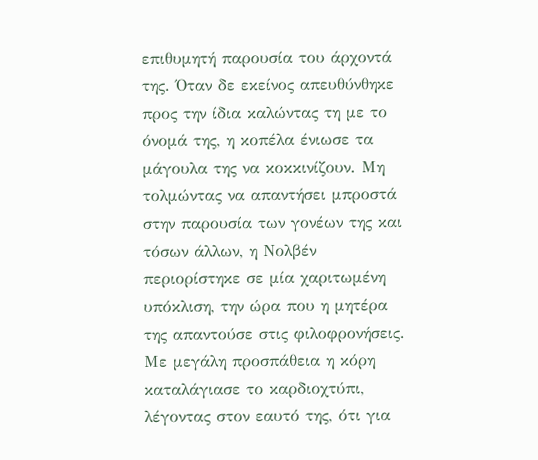επιθυμητή παρουσία του άρχοντά της. Όταν δε εκείνος απευθύνθηκε προς την ίδια καλώντας τη με το όνομά της, η κοπέλα ένιωσε τα μάγουλα της να κοκκινίζουν. Μη τολμώντας να απαντήσει μπροστά στην παρουσία των γονέων της και τόσων άλλων, η Νολβέν περιορίστηκε σε μία χαριτωμένη υπόκλιση, την ώρα που η μητέρα της απαντούσε στις φιλοφρονήσεις. Με μεγάλη προσπάθεια η κόρη καταλάγιασε το καρδιοχτύπι, λέγοντας στον εαυτό της, ότι για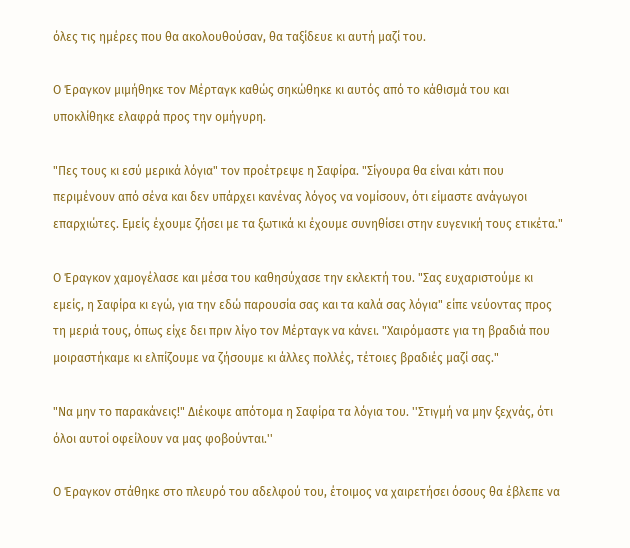όλες τις ημέρες που θα ακολουθούσαν, θα ταξίδευε κι αυτή μαζί του.

Ο Έραγκον μιμήθηκε τον Μέρταγκ καθώς σηκώθηκε κι αυτός από το κάθισμά του και υποκλίθηκε ελαφρά προς την ομήγυρη.

"Πες τους κι εσύ μερικά λόγια" τον προέτρεψε η Σαφίρα. "Σίγουρα θα είναι κάτι που περιμένουν από σένα και δεν υπάρχει κανένας λόγος να νομίσουν, ότι είμαστε ανάγωγοι επαρχιώτες. Εμείς έχουμε ζήσει με τα ξωτικά κι έχουμε συνηθίσει στην ευγενική τους ετικέτα."

Ο Έραγκον χαμογέλασε και μέσα του καθησύχασε την εκλεκτή του. "Σας ευχαριστούμε κι εμείς, η Σαφίρα κι εγώ, για την εδώ παρουσία σας και τα καλά σας λόγια" είπε νεύοντας προς τη μεριά τους, όπως είχε δει πριν λίγο τον Μέρταγκ να κάνει. "Χαιρόμαστε για τη βραδιά που μοιραστήκαμε κι ελπίζουμε να ζήσουμε κι άλλες πολλές, τέτοιες βραδιές μαζί σας."

"Να μην το παρακάνεις!" Διέκοψε απότομα η Σαφίρα τα λόγια του. ''Στιγμή να μην ξεχνάς, ότι όλοι αυτοί οφείλουν να μας φοβούνται.''

Ο Έραγκον στάθηκε στο πλευρό του αδελφού του, έτοιμος να χαιρετήσει όσους θα έβλεπε να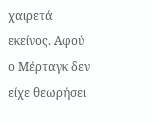χαιρετά εκείνος. Αφού ο Μέρταγκ δεν είχε θεωρήσει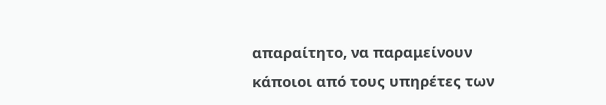απαραίτητο, να παραμείνουν κάποιοι από τους υπηρέτες των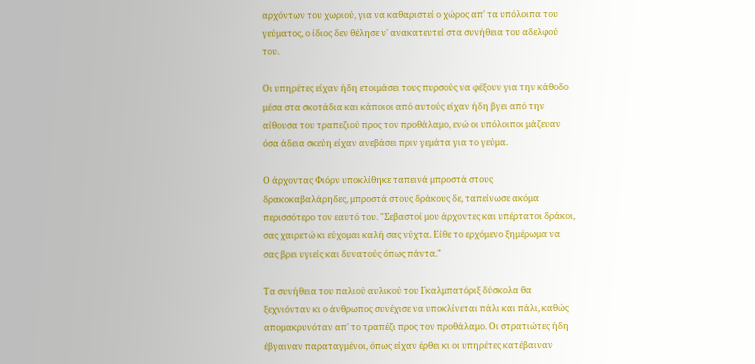αρχόντων του χωριού, για να καθαριστεί ο χώρος απ' τα υπόλοιπα του γεύματος, ο ίδιος δεν θέλησε ν' ανακατευτεί στα συνήθεια του αδελφού του.

Οι υπηρέτες είχαν ήδη ετοιμάσει τους πυρσούς να φέξουν για την κάθοδο μέσα στα σκοτάδια και κάποιοι από αυτούς είχαν ήδη βγει από την αίθουσα του τραπεζιού προς τον προθάλαμο, ενώ οι υπόλοιποι μάζευαν όσα άδεια σκεύη είχαν ανεβάσει πριν γεμάτα για το γεύμα.

Ο άρχοντας Φιόρν υποκλίθηκε ταπεινά μπροστά στους δρακοκαβαλάρηδες, μπροστά στους δράκους δε, ταπείνωσε ακόμα περισσότερο τον εαυτό του. "Σεβαστοί μου άρχοντες και υπέρτατοι δράκοι, σας χαιρετώ κι εύχομαι καλή σας νύχτα. Είθε το ερχόμενο ξημέρωμα να σας βρει υγιείς και δυνατούς όπως πάντα."

Τα συνήθεια του παλιού αυλικού του Γκαλμπατόριξ δύσκολα θα ξεχνιόνταν κι ο άνθρωπος συνέχισε να υποκλίνεται πάλι και πάλι, καθώς απομακρυνόταν απ' το τραπέζι προς τον προθάλαμο. Οι στρατιώτες ήδη έβγαιναν παραταγμένοι, όπως είχαν έρθει κι οι υπηρέτες κατέβαιναν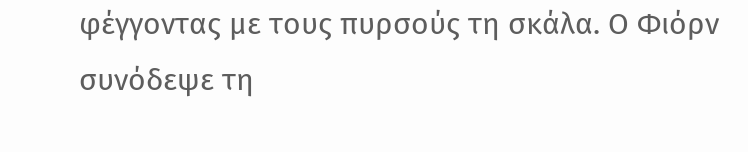φέγγοντας με τους πυρσούς τη σκάλα. Ο Φιόρν συνόδεψε τη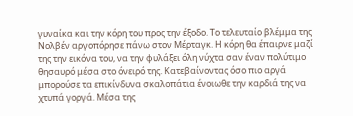γυναίκα και την κόρη του προς την έξοδο. Το τελευταίο βλέμμα της Νολβέν αργοπόρησε πάνω στον Μέρταγκ. Η κόρη θα έπαιρνε μαζί της την εικόνα του, να την φυλάξει όλη νύχτα σαν έναν πολύτιμο θησαυρό μέσα στο όνειρό της. Κατεβαίνοντας όσο πιο αργά μπορούσε τα επικίνδυνα σκαλοπάτια ένοιωθε την καρδιά της να χτυπά γοργά. Μέσα της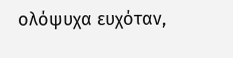ολόψυχα ευχόταν,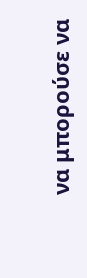να μπορούσε να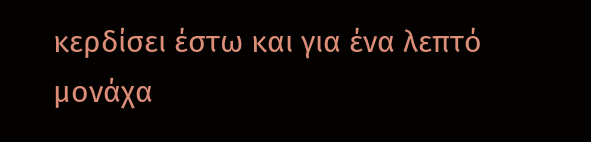κερδίσει έστω και για ένα λεπτό μονάχα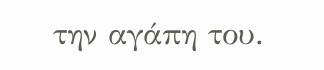την αγάπη του.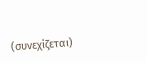(συνεχίζεται)